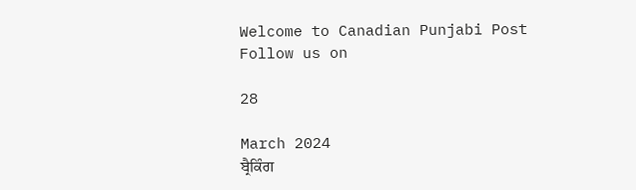Welcome to Canadian Punjabi Post
Follow us on

28

March 2024
ਬ੍ਰੈਕਿੰਗ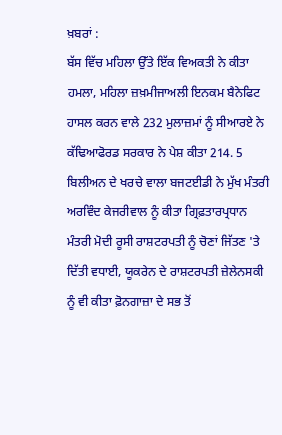ਖ਼ਬਰਾਂ :
ਬੱਸ ਵਿੱਚ ਮਹਿਲਾ ਉੱਤੇ ਇੱਕ ਵਿਅਕਤੀ ਨੇ ਕੀਤਾ ਹਮਲਾ, ਮਹਿਲਾ ਜ਼ਖ਼ਮੀਜਾਅਲੀ ਇਨਕਮ ਬੈਨੇਫਿਟ ਹਾਸਲ ਕਰਨ ਵਾਲੇ 232 ਮੁਲਾਜ਼ਮਾਂ ਨੂੰ ਸੀਆਰਏ ਨੇ ਕੱਢਿਆਫੋਰਡ ਸਰਕਾਰ ਨੇ ਪੇਸ਼ ਕੀਤਾ 214. 5 ਬਿਲੀਅਨ ਦੇ ਖਰਚੇ ਵਾਲਾ ਬਜਟਈਡੀ ਨੇ ਮੁੱਖ ਮੰਤਰੀ ਅਰਵਿੰਦ ਕੇਜਰੀਵਾਲ ਨੂੰ ਕੀਤਾ ਗ੍ਰਿਫ਼ਤਾਰਪ੍ਰਧਾਨ ਮੰਤਰੀ ਮੋਦੀ ਰੂਸੀ ਰਾਸ਼ਟਰਪਤੀ ਨੂੰ ਚੋਣਾਂ ਜਿੱਤਣ 'ਤੇ ਦਿੱਤੀ ਵਧਾਈ, ਯੂਕਰੇਨ ਦੇ ਰਾਸ਼ਟਰਪਤੀ ਜ਼ੇਲੇਨਸਕੀ ਨੂੰ ਵੀ ਕੀਤਾ ਫ਼ੋਨਗਾਜ਼ਾ ਦੇ ਸਭ ਤੋਂ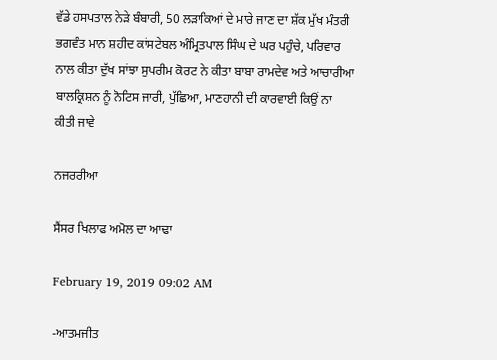ਵੱਡੇ ਹਸਪਤਾਲ ਨੇੜੇ ਬੰਬਾਰੀ, 50 ਲੜਾਕਿਆਂ ਦੇ ਮਾਰੇ ਜਾਣ ਦਾ ਸ਼ੱਕ ਮੁੱਖ ਮੰਤਰੀ ਭਗਵੰਤ ਮਾਨ ਸ਼ਹੀਦ ਕਾਂਸਟੇਬਲ ਅੰਮ੍ਰਿਤਪਾਲ ਸਿੰਘ ਦੇ ਘਰ ਪਹੁੰਚੇ, ਪਰਿਵਾਰ ਨਾਲ ਕੀਤਾ ਦੁੱਖ ਸਾਂਝਾ ਸੁਪਰੀਮ ਕੋਰਟ ਨੇ ਕੀਤਾ ਬਾਬਾ ਰਾਮਦੇਵ ਅਤੇ ਆਚਾਰੀਆ ਬਾਲਕ੍ਰਿਸ਼ਨ ਨੂੰ ਨੋਟਿਸ ਜਾਰੀ, ਪੁੱਛਿਆ, ਮਾਣਹਾਨੀ ਦੀ ਕਾਰਵਾਈ ਕਿਉਂ ਨਾ ਕੀਤੀ ਜਾਵੇ

ਨਜਰਰੀਆ

ਸੈਂਸਰ ਖਿਲਾਫ ਅਮੋਲ ਦਾ ਆਢਾ

February 19, 2019 09:02 AM

-ਆਤਮਜੀਤ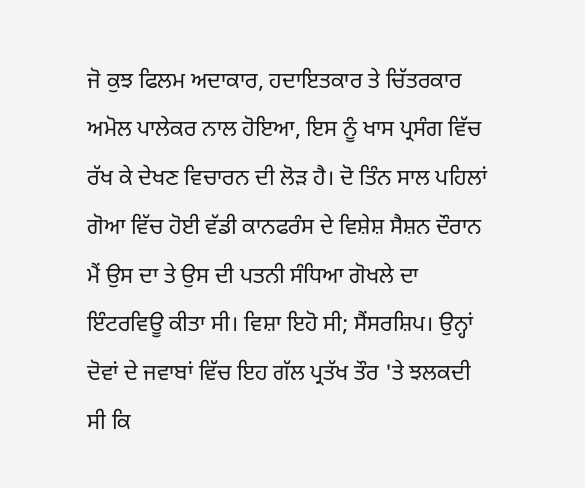ਜੋ ਕੁਝ ਫਿਲਮ ਅਦਾਕਾਰ, ਹਦਾਇਤਕਾਰ ਤੇ ਚਿੱਤਰਕਾਰ ਅਮੋਲ ਪਾਲੇਕਰ ਨਾਲ ਹੋਇਆ, ਇਸ ਨੂੰ ਖਾਸ ਪ੍ਰਸੰਗ ਵਿੱਚ ਰੱਖ ਕੇ ਦੇਖਣ ਵਿਚਾਰਨ ਦੀ ਲੋੜ ਹੈ। ਦੋ ਤਿੰਨ ਸਾਲ ਪਹਿਲਾਂ ਗੋਆ ਵਿੱਚ ਹੋਈ ਵੱਡੀ ਕਾਨਫਰੰਸ ਦੇ ਵਿਸ਼ੇਸ਼ ਸੈਸ਼ਨ ਦੌਰਾਨ ਮੈਂ ਉਸ ਦਾ ਤੇ ਉਸ ਦੀ ਪਤਨੀ ਸੰਧਿਆ ਗੋਖਲੇ ਦਾ ਇੰਟਰਵਿਊ ਕੀਤਾ ਸੀ। ਵਿਸ਼ਾ ਇਹੋ ਸੀ; ਸੈਂਸਰਸ਼ਿਪ। ਉਨ੍ਹਾਂ ਦੋਵਾਂ ਦੇ ਜਵਾਬਾਂ ਵਿੱਚ ਇਹ ਗੱਲ ਪ੍ਰਤੱਖ ਤੌਰ 'ਤੇ ਝਲਕਦੀ ਸੀ ਕਿ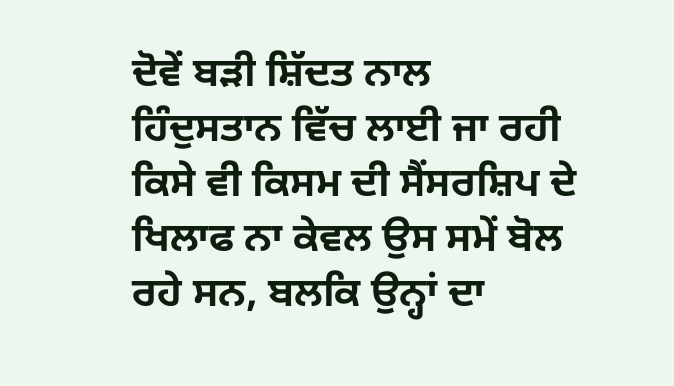ਦੋਵੇਂ ਬੜੀ ਸ਼ਿੱਦਤ ਨਾਲ ਹਿੰਦੁਸਤਾਨ ਵਿੱਚ ਲਾਈ ਜਾ ਰਹੀ ਕਿਸੇ ਵੀ ਕਿਸਮ ਦੀ ਸੈਂਸਰਸ਼ਿਪ ਦੇ ਖਿਲਾਫ ਨਾ ਕੇਵਲ ਉਸ ਸਮੇਂ ਬੋਲ ਰਹੇ ਸਨ, ਬਲਕਿ ਉਨ੍ਹਾਂ ਦਾ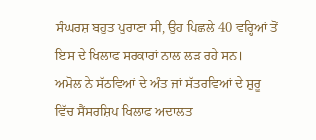ਸੰਘਰਸ਼ ਬਹੁਤ ਪੁਰਾਣਾ ਸੀ, ਉਹ ਪਿਛਲੇ 40 ਵਰ੍ਹਿਆਂ ਤੋਂ ਇਸ ਦੇ ਖਿਲਾਫ ਸਰਕਾਰਾਂ ਨਾਲ ਲੜ ਰਹੇ ਸਨ।
ਅਮੋਲ ਨੇ ਸੱਠਵਿਆਂ ਦੇ ਅੰਤ ਜਾਂ ਸੱਤਰਵਿਆਂ ਦੇ ਸ਼ੁਰੂ ਵਿੱਚ ਸੈਂਸਰਸ਼ਿਪ ਖਿਲਾਫ ਅਦਾਲਤ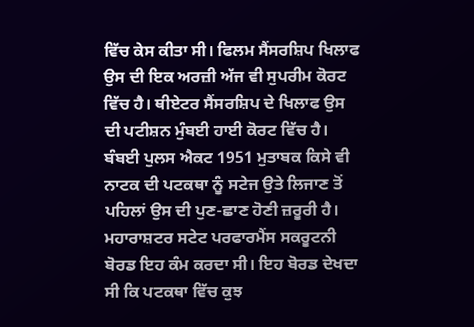ਵਿੱਚ ਕੇਸ ਕੀਤਾ ਸੀ। ਫਿਲਮ ਸੈਂਸਰਸ਼ਿਪ ਖਿਲਾਫ ਉਸ ਦੀ ਇਕ ਅਰਜ਼ੀ ਅੱਜ ਵੀ ਸੁਪਰੀਮ ਕੋਰਟ ਵਿੱਚ ਹੈ। ਥੀਏਟਰ ਸੈਂਸਰਸ਼ਿਪ ਦੇ ਖਿਲਾਫ ਉਸ ਦੀ ਪਟੀਸ਼ਨ ਮੁੰਬਈ ਹਾਈ ਕੋਰਟ ਵਿੱਚ ਹੈ। ਬੰਬਈ ਪੁਲਸ ਐਕਟ 1951 ਮੁਤਾਬਕ ਕਿਸੇ ਵੀ ਨਾਟਕ ਦੀ ਪਟਕਥਾ ਨੂੰ ਸਟੇਜ ਉਤੇ ਲਿਜਾਣ ਤੋਂ ਪਹਿਲਾਂ ਉਸ ਦੀ ਪੁਣ-ਛਾਣ ਹੋਣੀ ਜ਼ਰੂਰੀ ਹੈ। ਮਹਾਰਾਸ਼ਟਰ ਸਟੇਟ ਪਰਫਾਰਮੈਂਸ ਸਕਰੂਟਨੀ ਬੋਰਡ ਇਹ ਕੰਮ ਕਰਦਾ ਸੀ। ਇਹ ਬੋਰਡ ਦੇਖਦਾ ਸੀ ਕਿ ਪਟਕਥਾ ਵਿੱਚ ਕੁਝ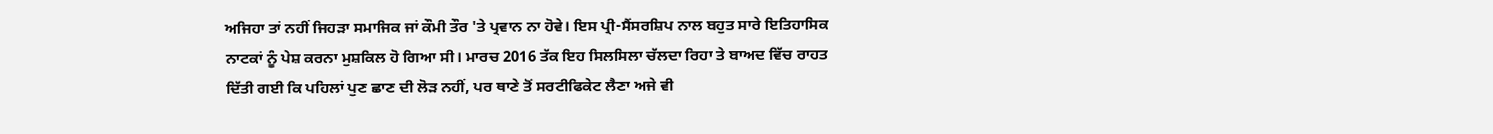ਅਜਿਹਾ ਤਾਂ ਨਹੀਂ ਜਿਹੜਾ ਸਮਾਜਿਕ ਜਾਂ ਕੌਮੀ ਤੌਰ 'ਤੇ ਪ੍ਰਵਾਨ ਨਾ ਹੋਵੇ। ਇਸ ਪ੍ਰੀ-ਸੈਂਸਰਸ਼ਿਪ ਨਾਲ ਬਹੁਤ ਸਾਰੇ ਇਤਿਹਾਸਿਕ ਨਾਟਕਾਂ ਨੂੰ ਪੇਸ਼ ਕਰਨਾ ਮੁਸ਼ਕਿਲ ਹੋ ਗਿਆ ਸੀ। ਮਾਰਚ 2016 ਤੱਕ ਇਹ ਸਿਲਸਿਲਾ ਚੱਲਦਾ ਰਿਹਾ ਤੇ ਬਾਅਦ ਵਿੱਚ ਰਾਹਤ ਦਿੱਤੀ ਗਈ ਕਿ ਪਹਿਲਾਂ ਪੁਣ ਛਾਣ ਦੀ ਲੋੜ ਨਹੀਂ, ਪਰ ਥਾਣੇ ਤੋਂ ਸਰਟੀਫਿਕੇਟ ਲੈਣਾ ਅਜੇ ਵੀ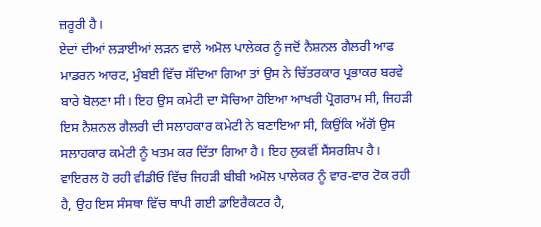ਜ਼ਰੂਰੀ ਹੈ।
ਏਦਾਂ ਦੀਆਂ ਲੜਾਈਆਂ ਲੜਨ ਵਾਲੇ ਅਮੋਲ ਪਾਲੇਕਰ ਨੂੰ ਜਦੋਂ ਨੈਸ਼ਨਲ ਗੈਲਰੀ ਆਫ ਮਾਡਰਨ ਆਰਟ, ਮੁੰਬਈ ਵਿੱਚ ਸੱਦਿਆ ਗਿਆ ਤਾਂ ਉਸ ਨੇ ਚਿੱਤਰਕਾਰ ਪ੍ਰਭਾਕਰ ਬਰਵੇ ਬਾਰੇ ਬੋਲਣਾ ਸੀ। ਇਹ ਉਸ ਕਮੇਟੀ ਦਾ ਸੋਚਿਆ ਹੋਇਆ ਆਖਰੀ ਪ੍ਰੋਗਰਾਮ ਸੀ, ਜਿਹੜੀ ਇਸ ਨੈਸ਼ਨਲ ਗੈਲਰੀ ਦੀ ਸਲਾਹਕਾਰ ਕਮੇਟੀ ਨੇ ਬਣਾਇਆ ਸੀ, ਕਿਉਂਕਿ ਅੱਗੋਂ ਉਸ ਸਲਾਹਕਾਰ ਕਮੇਟੀ ਨੂੰ ਖਤਮ ਕਰ ਦਿੱਤਾ ਗਿਆ ਹੈ। ਇਹ ਲੁਕਵੀਂ ਸੈਂਸਰਸ਼ਿਪ ਹੈ। ਵਾਇਰਲ ਹੋ ਰਹੀ ਵੀਡੀਓ ਵਿੱਚ ਜਿਹੜੀ ਬੀਬੀ ਅਮੋਲ ਪਾਲੇਕਰ ਨੂੰ ਵਾਰ-ਵਾਰ ਟੋਕ ਰਹੀ ਹੈ, ਉਹ ਇਸ ਸੰਸਥਾ ਵਿੱਚ ਥਾਪੀ ਗਈ ਡਾਇਰੈਕਟਰ ਹੈ,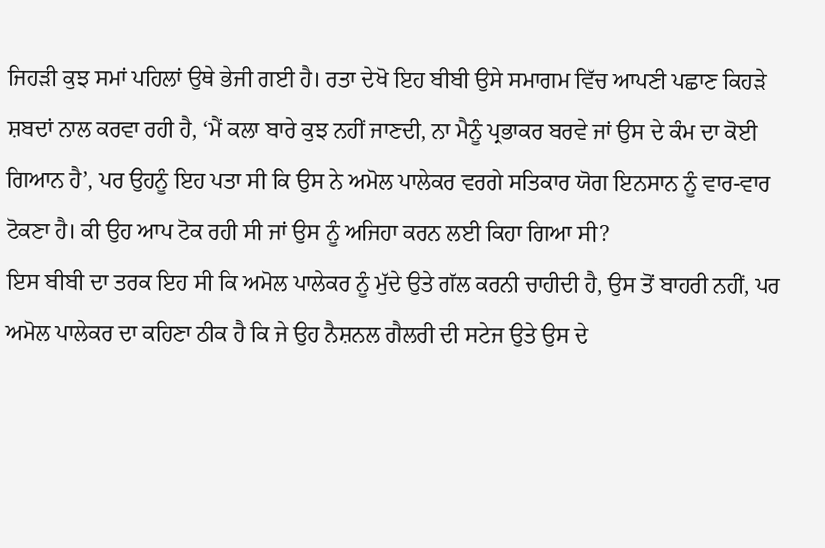ਜਿਹੜੀ ਕੁਝ ਸਮਾਂ ਪਹਿਲਾਂ ਉਥੇ ਭੇਜੀ ਗਈ ਹੈ। ਰਤਾ ਦੇਖੋ ਇਹ ਬੀਬੀ ਉਸੇ ਸਮਾਗਮ ਵਿੱਚ ਆਪਣੀ ਪਛਾਣ ਕਿਹੜੇ ਸ਼ਬਦਾਂ ਨਾਲ ਕਰਵਾ ਰਹੀ ਹੈ, ‘ਮੈਂ ਕਲਾ ਬਾਰੇ ਕੁਝ ਨਹੀਂ ਜਾਣਦੀ, ਨਾ ਮੈਨੂੰ ਪ੍ਰਭਾਕਰ ਬਰਵੇ ਜਾਂ ਉਸ ਦੇ ਕੰਮ ਦਾ ਕੋਈ ਗਿਆਨ ਹੈ’, ਪਰ ਉਹਨੂੰ ਇਹ ਪਤਾ ਸੀ ਕਿ ਉਸ ਨੇ ਅਮੋਲ ਪਾਲੇਕਰ ਵਰਗੇ ਸਤਿਕਾਰ ਯੋਗ ਇਨਸਾਨ ਨੂੰ ਵਾਰ-ਵਾਰ ਟੋਕਣਾ ਹੈ। ਕੀ ਉਹ ਆਪ ਟੋਕ ਰਹੀ ਸੀ ਜਾਂ ਉਸ ਨੂੰ ਅਜਿਹਾ ਕਰਨ ਲਈ ਕਿਹਾ ਗਿਆ ਸੀ?
ਇਸ ਬੀਬੀ ਦਾ ਤਰਕ ਇਹ ਸੀ ਕਿ ਅਮੋਲ ਪਾਲੇਕਰ ਨੂੰ ਮੁੱਦੇ ਉਤੇ ਗੱਲ ਕਰਨੀ ਚਾਹੀਦੀ ਹੈ, ਉਸ ਤੋਂ ਬਾਹਰੀ ਨਹੀਂ, ਪਰ ਅਮੋਲ ਪਾਲੇਕਰ ਦਾ ਕਹਿਣਾ ਠੀਕ ਹੈ ਕਿ ਜੇ ਉਹ ਨੈਸ਼ਨਲ ਗੈਲਰੀ ਦੀ ਸਟੇਜ ਉਤੇ ਉਸ ਦੇ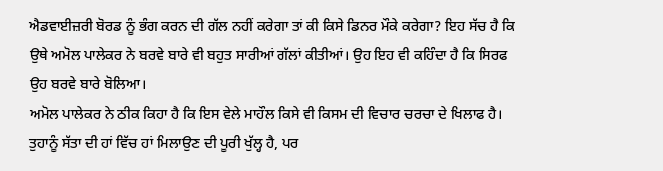ਐਡਵਾਈਜ਼ਰੀ ਬੋਰਡ ਨੂੰ ਭੰਗ ਕਰਨ ਦੀ ਗੱਲ ਨਹੀਂ ਕਰੇਗਾ ਤਾਂ ਕੀ ਕਿਸੇ ਡਿਨਰ ਮੌਕੇ ਕਰੇਗਾ? ਇਹ ਸੱਚ ਹੈ ਕਿ ਉਥੇ ਅਮੋਲ ਪਾਲੇਕਰ ਨੇ ਬਰਵੇ ਬਾਰੇ ਵੀ ਬਹੁਤ ਸਾਰੀਆਂ ਗੱਲਾਂ ਕੀਤੀਆਂ। ਉਹ ਇਹ ਵੀ ਕਹਿੰਦਾ ਹੈ ਕਿ ਸਿਰਫ ਉਹ ਬਰਵੇ ਬਾਰੇ ਬੋਲਿਆ।
ਅਮੋਲ ਪਾਲੇਕਰ ਨੇ ਠੀਕ ਕਿਹਾ ਹੈ ਕਿ ਇਸ ਵੇਲੇ ਮਾਹੌਲ ਕਿਸੇ ਵੀ ਕਿਸਮ ਦੀ ਵਿਚਾਰ ਚਰਚਾ ਦੇ ਖਿਲਾਫ ਹੈ। ਤੁਹਾਨੂੰ ਸੱਤਾ ਦੀ ਹਾਂ ਵਿੱਚ ਹਾਂ ਮਿਲਾਉਣ ਦੀ ਪੂਰੀ ਖੁੱਲ੍ਹ ਹੈ, ਪਰ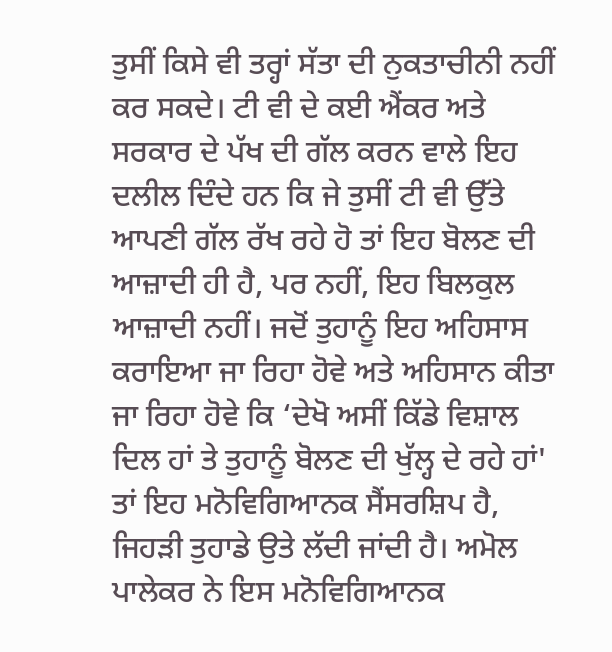ਤੁਸੀਂ ਕਿਸੇ ਵੀ ਤਰ੍ਹਾਂ ਸੱਤਾ ਦੀ ਨੁਕਤਾਚੀਨੀ ਨਹੀਂ ਕਰ ਸਕਦੇ। ਟੀ ਵੀ ਦੇ ਕਈ ਐਂਕਰ ਅਤੇ ਸਰਕਾਰ ਦੇ ਪੱਖ ਦੀ ਗੱਲ ਕਰਨ ਵਾਲੇ ਇਹ ਦਲੀਲ ਦਿੰਦੇ ਹਨ ਕਿ ਜੇ ਤੁਸੀਂ ਟੀ ਵੀ ਉੱਤੇ ਆਪਣੀ ਗੱਲ ਰੱਖ ਰਹੇ ਹੋ ਤਾਂ ਇਹ ਬੋਲਣ ਦੀ ਆਜ਼ਾਦੀ ਹੀ ਹੈ, ਪਰ ਨਹੀਂ, ਇਹ ਬਿਲਕੁਲ ਆਜ਼ਾਦੀ ਨਹੀਂ। ਜਦੋਂ ਤੁਹਾਨੂੰ ਇਹ ਅਹਿਸਾਸ ਕਰਾਇਆ ਜਾ ਰਿਹਾ ਹੋਵੇ ਅਤੇ ਅਹਿਸਾਨ ਕੀਤਾ ਜਾ ਰਿਹਾ ਹੋਵੇ ਕਿ ‘ਦੇਖੋ ਅਸੀਂ ਕਿੱਡੇ ਵਿਸ਼ਾਲ ਦਿਲ ਹਾਂ ਤੇ ਤੁਹਾਨੂੰ ਬੋਲਣ ਦੀ ਖੁੱਲ੍ਹ ਦੇ ਰਹੇ ਹਾਂ' ਤਾਂ ਇਹ ਮਨੋਵਿਗਿਆਨਕ ਸੈਂਸਰਸ਼ਿਪ ਹੈ, ਜਿਹੜੀ ਤੁਹਾਡੇ ਉਤੇ ਲੱਦੀ ਜਾਂਦੀ ਹੈ। ਅਮੋਲ ਪਾਲੇਕਰ ਨੇ ਇਸ ਮਨੋਵਿਗਿਆਨਕ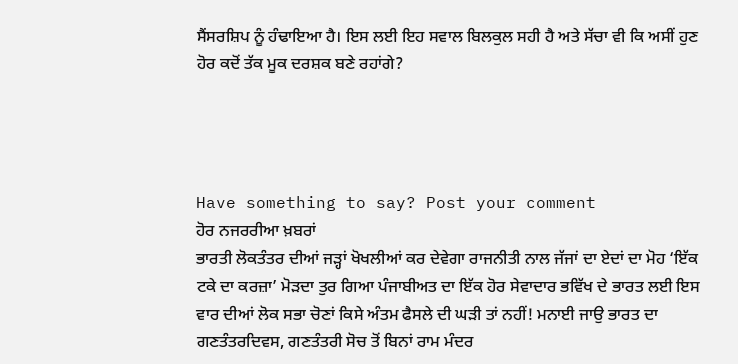ਸੈਂਸਰਸ਼ਿਪ ਨੂੰ ਹੰਢਾਇਆ ਹੈ। ਇਸ ਲਈ ਇਹ ਸਵਾਲ ਬਿਲਕੁਲ ਸਹੀ ਹੈ ਅਤੇ ਸੱਚਾ ਵੀ ਕਿ ਅਸੀਂ ਹੁਣ ਹੋਰ ਕਦੋਂ ਤੱਕ ਮੂਕ ਦਰਸ਼ਕ ਬਣੇ ਰਹਾਂਗੇ?




Have something to say? Post your comment
ਹੋਰ ਨਜਰਰੀਆ ਖ਼ਬਰਾਂ
ਭਾਰਤੀ ਲੋਕਤੰਤਰ ਦੀਆਂ ਜੜ੍ਹਾਂ ਖੋਖਲੀਆਂ ਕਰ ਦੇਵੇਗਾ ਰਾਜਨੀਤੀ ਨਾਲ ਜੱਜਾਂ ਦਾ ਏਦਾਂ ਦਾ ਮੋਹ ‘ਇੱਕ ਟਕੇ ਦਾ ਕਰਜ਼ਾ’ ਮੋੜਦਾ ਤੁਰ ਗਿਆ ਪੰਜਾਬੀਅਤ ਦਾ ਇੱਕ ਹੋਰ ਸੇਵਾਦਾਰ ਭਵਿੱਖ ਦੇ ਭਾਰਤ ਲਈ ਇਸ ਵਾਰ ਦੀਆਂ ਲੋਕ ਸਭਾ ਚੋਣਾਂ ਕਿਸੇ ਅੰਤਮ ਫੈਸਲੇ ਦੀ ਘੜੀ ਤਾਂ ਨਹੀਂ! ਮਨਾਈ ਜਾਉ ਭਾਰਤ ਦਾ ਗਣਤੰਤਰਦਿਵਸ, ਗਣਤੰਤਰੀ ਸੋਚ ਤੋਂ ਬਿਨਾਂ ਰਾਮ ਮੰਦਰ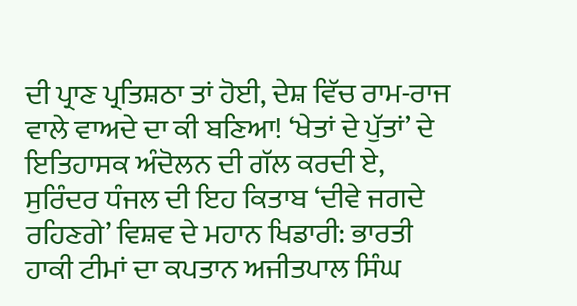ਦੀ ਪ੍ਰਾਣ ਪ੍ਰਤਿਸ਼ਠਾ ਤਾਂ ਹੋਈ, ਦੇਸ਼ ਵਿੱਚ ਰਾਮ-ਰਾਜ ਵਾਲੇ ਵਾਅਦੇ ਦਾ ਕੀ ਬਣਿਆ! ‘ਖੇਤਾਂ ਦੇ ਪੁੱਤਾਂ’ ਦੇ ਇਤਿਹਾਸਕ ਅੰਦੋਲਨ ਦੀ ਗੱਲ ਕਰਦੀ ਏ, ਸੁਰਿੰਦਰ ਧੰਜਲ ਦੀ ਇਹ ਕਿਤਾਬ ‘ਦੀਵੇ ਜਗਦੇ ਰਹਿਣਗੇ’ ਵਿਸ਼ਵ ਦੇ ਮਹਾਨ ਖਿਡਾਰੀ: ਭਾਰਤੀ ਹਾਕੀ ਟੀਮਾਂ ਦਾ ਕਪਤਾਨ ਅਜੀਤਪਾਲ ਸਿੰਘ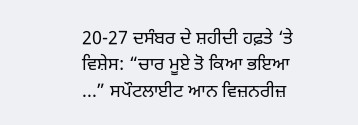20-27 ਦਸੰਬਰ ਦੇ ਸ਼ਹੀਦੀ ਹਫ਼ਤੇ ‘ਤੇ ਵਿਸ਼ੇਸ: “ਚਾਰ ਮੂਏ ਤੋ ਕਿਆ ਭਇਆ ...” ਸਪੌਟਲਾਈਟ ਆਨ ਵਿਜ਼ਨਰੀਜ਼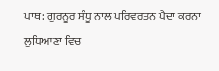ਪਾਥ: ਗੁਰਨੂਰ ਸੰਧੂ ਨਾਲ ਪਰਿਵਰਤਨ ਪੈਦਾ ਕਰਨਾ ਲੁਧਿਆਣਾ ਵਿਚ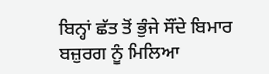ਬਿਨ੍ਹਾਂ ਛੱਤ ਤੋਂ ਭੁੰਜੇ ਸੌਂਦੇ ਬਿਮਾਰ ਬਜ਼ੁਰਗ ਨੂੰ ਮਿਲਿਆ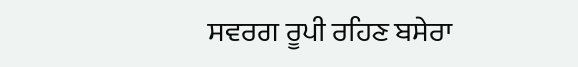ਸਵਰਗ ਰੂਪੀ ਰਹਿਣ ਬਸੇਰਾ